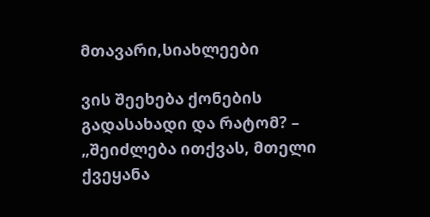მთავარი,სიახლეები

ვის შეეხება ქონების გადასახადი და რატომ? – „შეიძლება ითქვას, მთელი ქვეყანა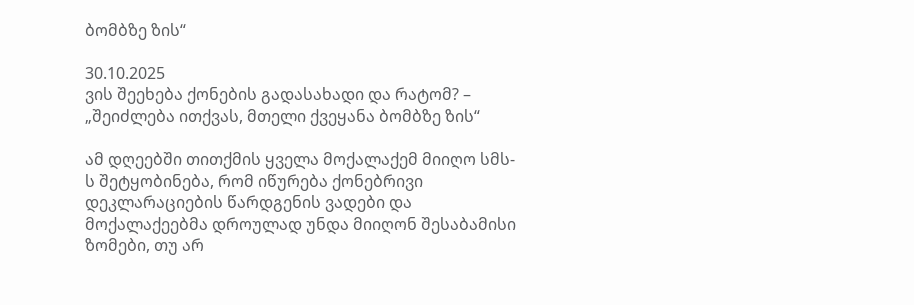ბომბზე ზის“

30.10.2025
ვის შეეხება ქონების გადასახადი და რატომ? – „შეიძლება ითქვას, მთელი ქვეყანა ბომბზე ზის“

ამ დღეებში თითქმის ყველა მოქალაქემ მიიღო სმს-ს შეტყობინება, რომ იწურება ქონებრივი დეკლარაციების წარდგენის ვადები და მოქალაქეებმა დროულად უნდა მიიღონ შესაბამისი ზომები, თუ არ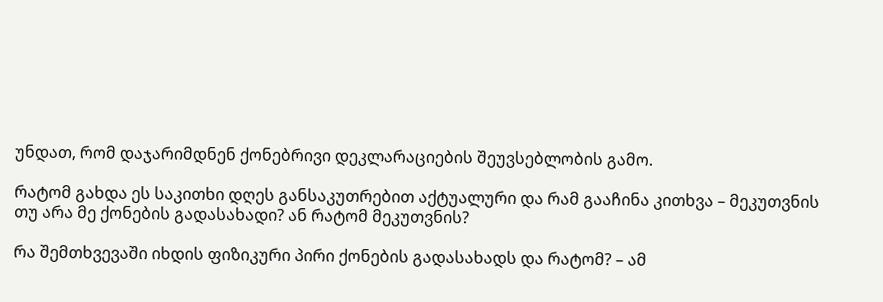უნდათ, რომ დაჯარიმდნენ ქონებრივი დეკლარაციების შეუვსებლობის გამო.

რატომ გახდა ეს საკითხი დღეს განსაკუთრებით აქტუალური და რამ გააჩინა კითხვა – მეკუთვნის თუ არა მე ქონების გადასახადი? ან რატომ მეკუთვნის?

რა შემთხვევაში იხდის ფიზიკური პირი ქონების გადასახადს და რატომ? – ამ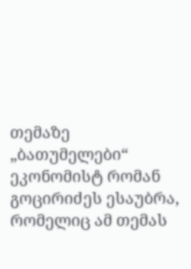თემაზე „ბათუმელები“ ეკონომისტ რომან გოცირიძეს ესაუბრა, რომელიც ამ თემას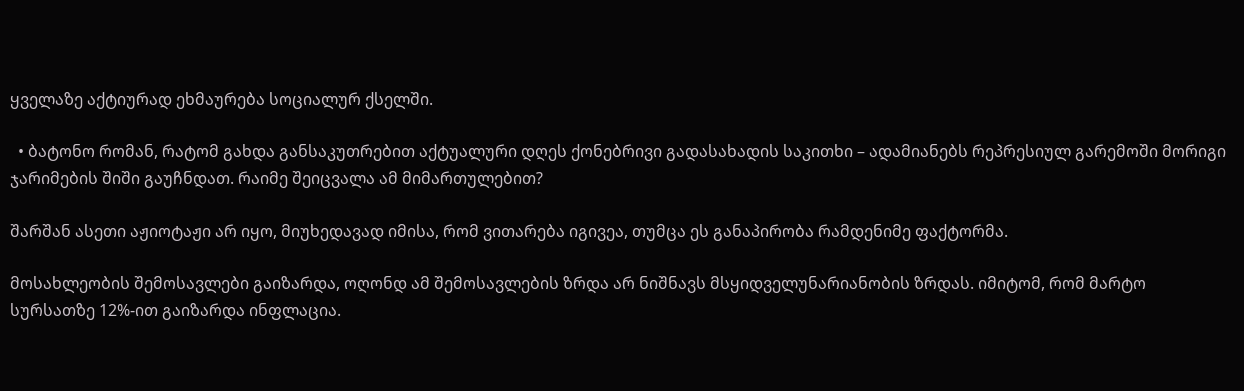ყველაზე აქტიურად ეხმაურება სოციალურ ქსელში.

  • ბატონო რომან, რატომ გახდა განსაკუთრებით აქტუალური დღეს ქონებრივი გადასახადის საკითხი – ადამიანებს რეპრესიულ გარემოში მორიგი ჯარიმების შიში გაუჩნდათ. რაიმე შეიცვალა ამ მიმართულებით?

შარშან ასეთი აჟიოტაჟი არ იყო, მიუხედავად იმისა, რომ ვითარება იგივეა, თუმცა ეს განაპირობა რამდენიმე ფაქტორმა.

მოსახლეობის შემოსავლები გაიზარდა, ოღონდ ამ შემოსავლების ზრდა არ ნიშნავს მსყიდველუნარიანობის ზრდას. იმიტომ, რომ მარტო სურსათზე 12%-ით გაიზარდა ინფლაცია.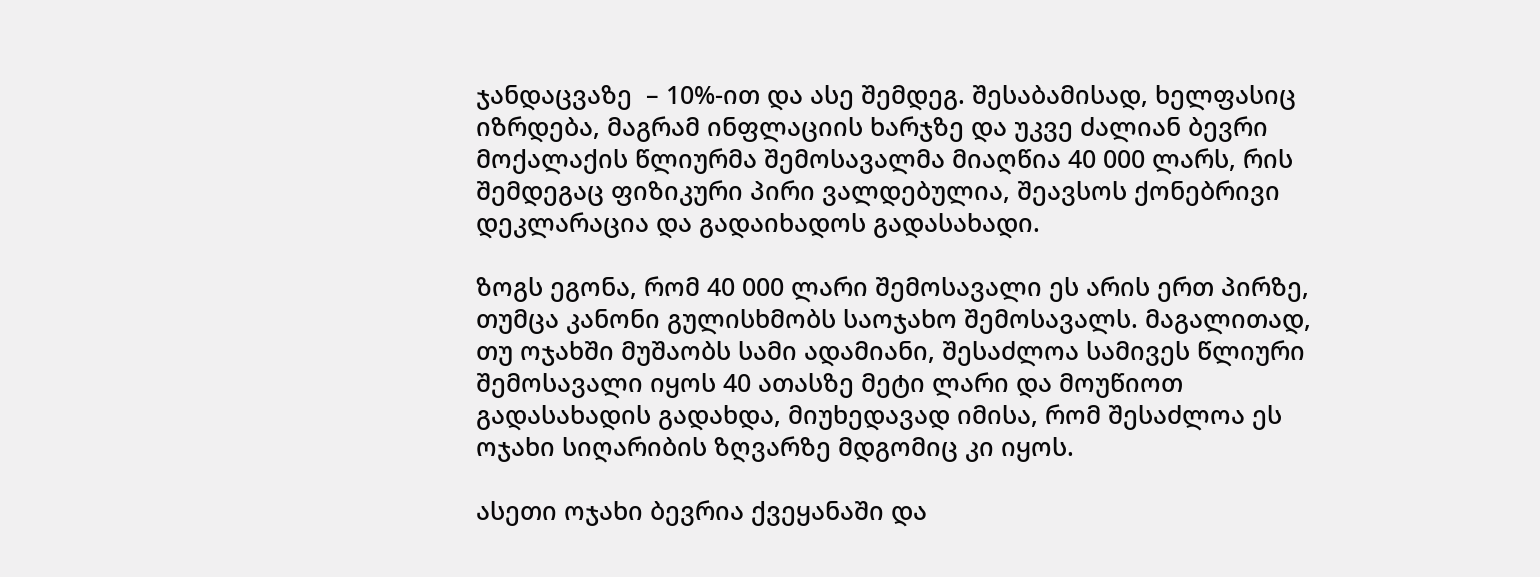ჯანდაცვაზე  – 10%-ით და ასე შემდეგ. შესაბამისად, ხელფასიც იზრდება, მაგრამ ინფლაციის ხარჯზე და უკვე ძალიან ბევრი მოქალაქის წლიურმა შემოსავალმა მიაღწია 40 000 ლარს, რის შემდეგაც ფიზიკური პირი ვალდებულია, შეავსოს ქონებრივი დეკლარაცია და გადაიხადოს გადასახადი.

ზოგს ეგონა, რომ 40 000 ლარი შემოსავალი ეს არის ერთ პირზე, თუმცა კანონი გულისხმობს საოჯახო შემოსავალს. მაგალითად, თუ ოჯახში მუშაობს სამი ადამიანი, შესაძლოა სამივეს წლიური შემოსავალი იყოს 40 ათასზე მეტი ლარი და მოუწიოთ გადასახადის გადახდა, მიუხედავად იმისა, რომ შესაძლოა ეს ოჯახი სიღარიბის ზღვარზე მდგომიც კი იყოს.

ასეთი ოჯახი ბევრია ქვეყანაში და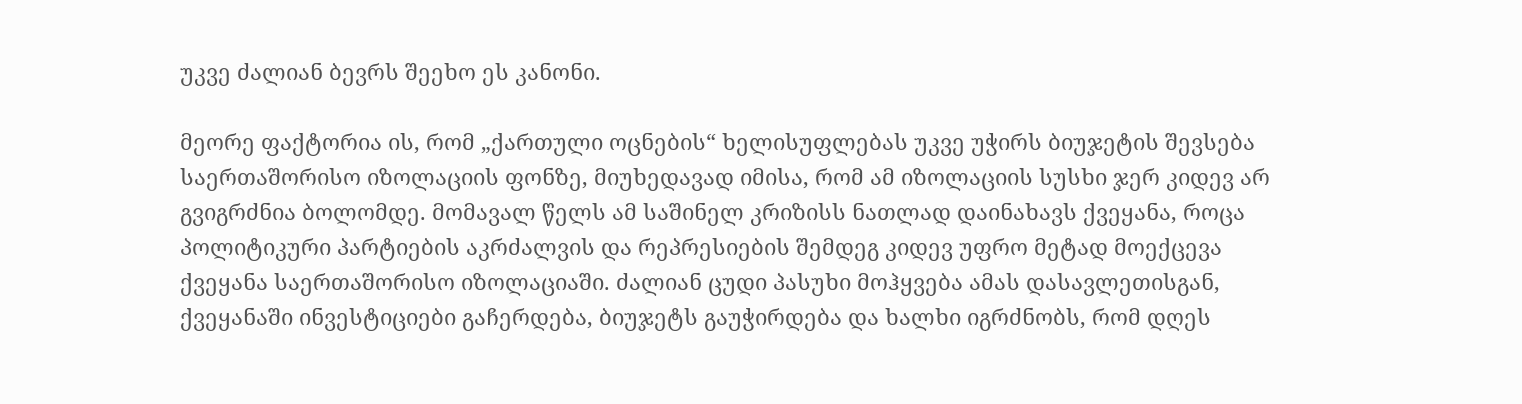უკვე ძალიან ბევრს შეეხო ეს კანონი.

მეორე ფაქტორია ის, რომ „ქართული ოცნების“ ხელისუფლებას უკვე უჭირს ბიუჯეტის შევსება საერთაშორისო იზოლაციის ფონზე, მიუხედავად იმისა, რომ ამ იზოლაციის სუსხი ჯერ კიდევ არ გვიგრძნია ბოლომდე. მომავალ წელს ამ საშინელ კრიზისს ნათლად დაინახავს ქვეყანა, როცა პოლიტიკური პარტიების აკრძალვის და რეპრესიების შემდეგ კიდევ უფრო მეტად მოექცევა ქვეყანა საერთაშორისო იზოლაციაში. ძალიან ცუდი პასუხი მოჰყვება ამას დასავლეთისგან, ქვეყანაში ინვესტიციები გაჩერდება, ბიუჯეტს გაუჭირდება და ხალხი იგრძნობს, რომ დღეს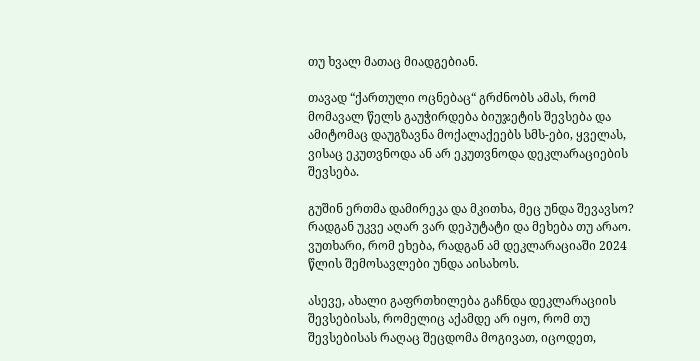თუ ხვალ მათაც მიადგებიან.

თავად “ქართული ოცნებაც“ გრძნობს ამას, რომ მომავალ წელს გაუჭირდება ბიუჯეტის შევსება და ამიტომაც დაუგზავნა მოქალაქეებს სმს-ები, ყველას, ვისაც ეკუთვნოდა ან არ ეკუთვნოდა დეკლარაციების შევსება.

გუშინ ერთმა დამირეკა და მკითხა, მეც უნდა შევავსო? რადგან უკვე აღარ ვარ დეპუტატი და მეხება თუ არაო. ვუთხარი, რომ ეხება, რადგან ამ დეკლარაციაში 2024 წლის შემოსავლები უნდა აისახოს.

ასევე, ახალი გაფრთხილება გაჩნდა დეკლარაციის შევსებისას, რომელიც აქამდე არ იყო, რომ თუ შევსებისას რაღაც შეცდომა მოგივათ, იცოდეთ,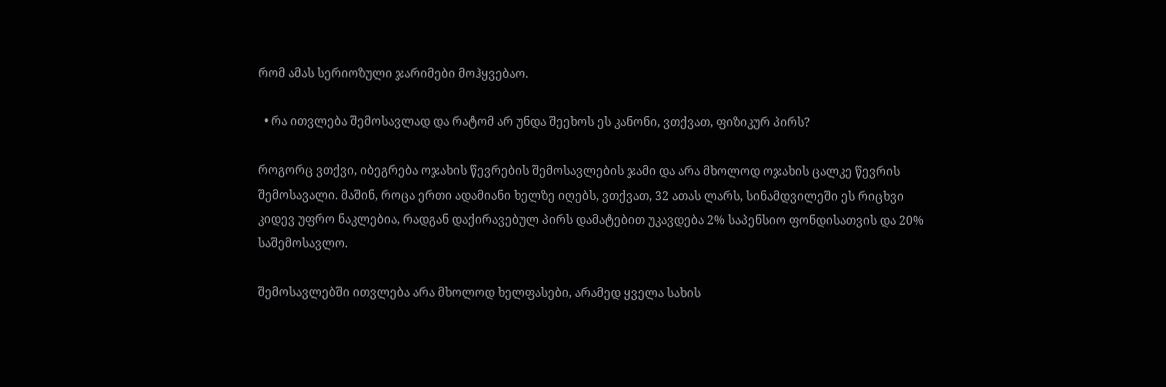რომ ამას სერიოზული ჯარიმები მოჰყვებაო.

  • რა ითვლება შემოსავლად და რატომ არ უნდა შეეხოს ეს კანონი, ვთქვათ, ფიზიკურ პირს?

როგორც ვთქვი, იბეგრება ოჯახის წევრების შემოსავლების ჯამი და არა მხოლოდ ოჯახის ცალკე წევრის შემოსავალი. მაშინ, როცა ერთი ადამიანი ხელზე იღებს, ვთქვათ, 32 ათას ლარს, სინამდვილეში ეს რიცხვი კიდევ უფრო ნაკლებია, რადგან დაქირავებულ პირს დამატებით უკავდება 2% საპენსიო ფონდისათვის და 20% საშემოსავლო.

შემოსავლებში ითვლება არა მხოლოდ ხელფასები, არამედ ყველა სახის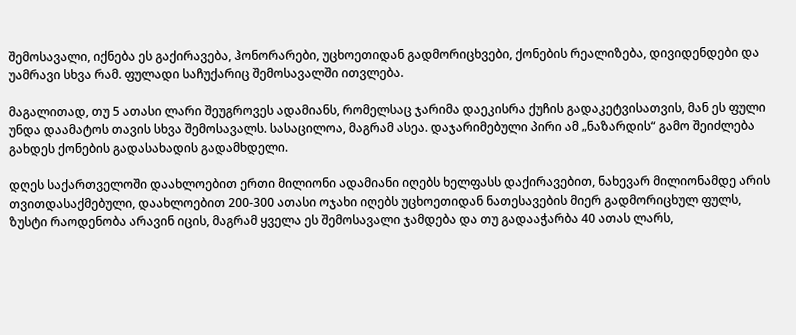შემოსავალი, იქნება ეს გაქირავება, ჰონორარები, უცხოეთიდან გადმორიცხვები, ქონების რეალიზება, დივიდენდები და უამრავი სხვა რამ. ფულადი საჩუქარიც შემოსავალში ითვლება.

მაგალითად, თუ 5 ათასი ლარი შეუგროვეს ადამიანს, რომელსაც ჯარიმა დაეკისრა ქუჩის გადაკეტვისათვის, მან ეს ფული უნდა დაამატოს თავის სხვა შემოსავალს. სასაცილოა, მაგრამ ასეა. დაჯარიმებული პირი ამ „ნაზარდის“ გამო შეიძლება გახდეს ქონების გადასახადის გადამხდელი.

დღეს საქართველოში დაახლოებით ერთი მილიონი ადამიანი იღებს ხელფასს დაქირავებით, ნახევარ მილიონამდე არის თვითდასაქმებული, დაახლოებით 200-300 ათასი ოჯახი იღებს უცხოეთიდან ნათესავების მიერ გადმორიცხულ ფულს, ზუსტი რაოდენობა არავინ იცის, მაგრამ ყველა ეს შემოსავალი ჯამდება და თუ გადააჭარბა 40 ათას ლარს,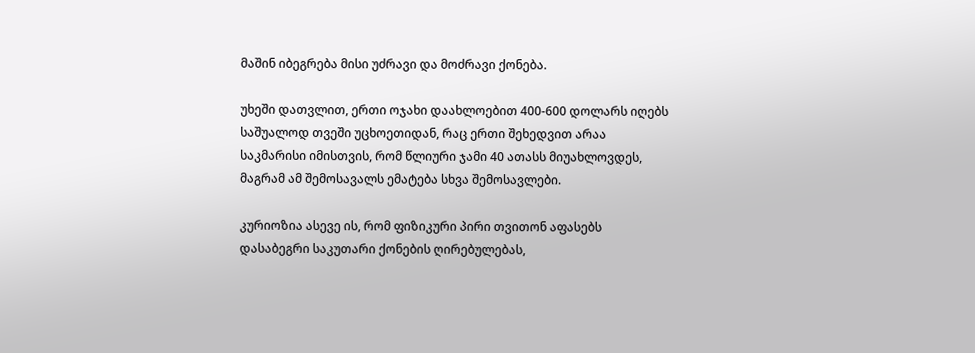მაშინ იბეგრება მისი უძრავი და მოძრავი ქონება.

უხეში დათვლით, ერთი ოჯახი დაახლოებით 400-600 დოლარს იღებს საშუალოდ თვეში უცხოეთიდან, რაც ერთი შეხედვით არაა საკმარისი იმისთვის, რომ წლიური ჯამი 40 ათასს მიუახლოვდეს, მაგრამ ამ შემოსავალს ემატება სხვა შემოსავლები.

კურიოზია ასევე ის, რომ ფიზიკური პირი თვითონ აფასებს დასაბეგრი საკუთარი ქონების ღირებულებას,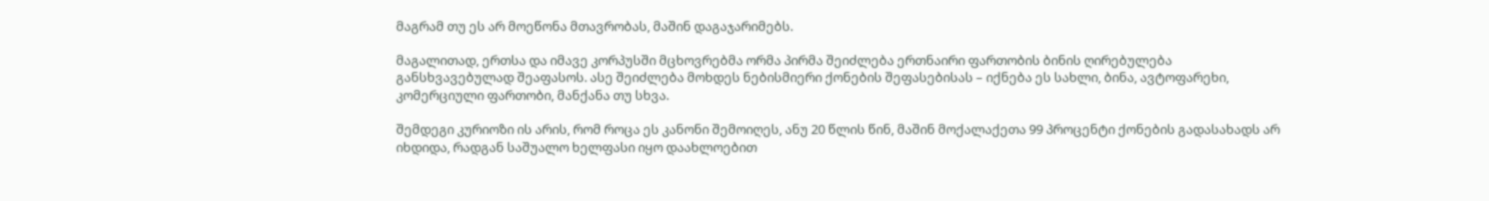მაგრამ თუ ეს არ მოეწონა მთავრობას, მაშინ დაგაჯარიმებს.

მაგალითად, ერთსა და იმავე კორპუსში მცხოვრებმა ორმა პირმა შეიძლება ერთნაირი ფართობის ბინის ღირებულება განსხვავებულად შეაფასოს. ასე შეიძლება მოხდეს ნებისმიერი ქონების შეფასებისას – იქნება ეს სახლი, ბინა, ავტოფარეხი, კომერციული ფართობი, მანქანა თუ სხვა.

შემდეგი კურიოზი ის არის, რომ როცა ეს კანონი შემოიღეს, ანუ 20 წლის წინ, მაშინ მოქალაქეთა 99 პროცენტი ქონების გადასახადს არ იხდიდა, რადგან საშუალო ხელფასი იყო დაახლოებით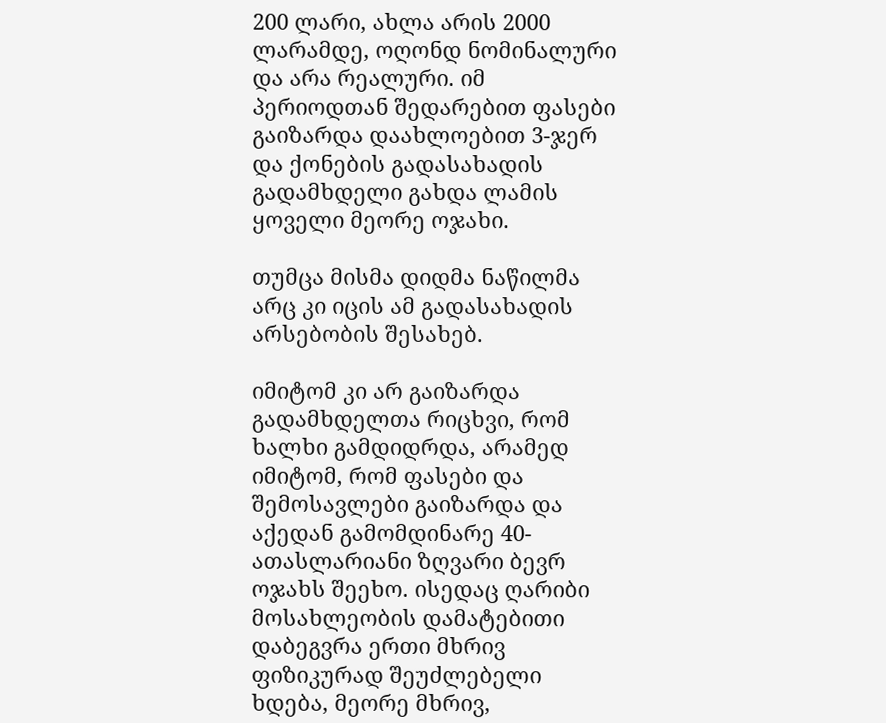200 ლარი, ახლა არის 2000 ლარამდე, ოღონდ ნომინალური და არა რეალური. იმ პერიოდთან შედარებით ფასები გაიზარდა დაახლოებით 3-ჯერ და ქონების გადასახადის გადამხდელი გახდა ლამის ყოველი მეორე ოჯახი.

თუმცა მისმა დიდმა ნაწილმა არც კი იცის ამ გადასახადის არსებობის შესახებ.

იმიტომ კი არ გაიზარდა გადამხდელთა რიცხვი, რომ ხალხი გამდიდრდა, არამედ იმიტომ, რომ ფასები და შემოსავლები გაიზარდა და აქედან გამომდინარე 40-ათასლარიანი ზღვარი ბევრ ოჯახს შეეხო. ისედაც ღარიბი მოსახლეობის დამატებითი დაბეგვრა ერთი მხრივ ფიზიკურად შეუძლებელი ხდება, მეორე მხრივ,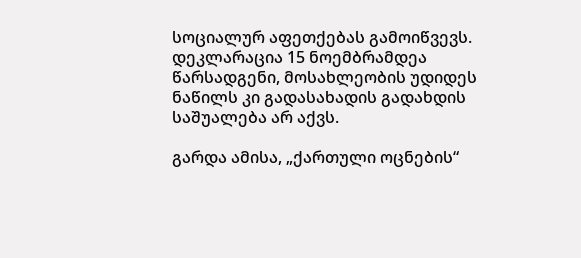სოციალურ აფეთქებას გამოიწვევს. დეკლარაცია 15 ნოემბრამდეა წარსადგენი, მოსახლეობის უდიდეს ნაწილს კი გადასახადის გადახდის საშუალება არ აქვს.

გარდა ამისა, „ქართული ოცნების“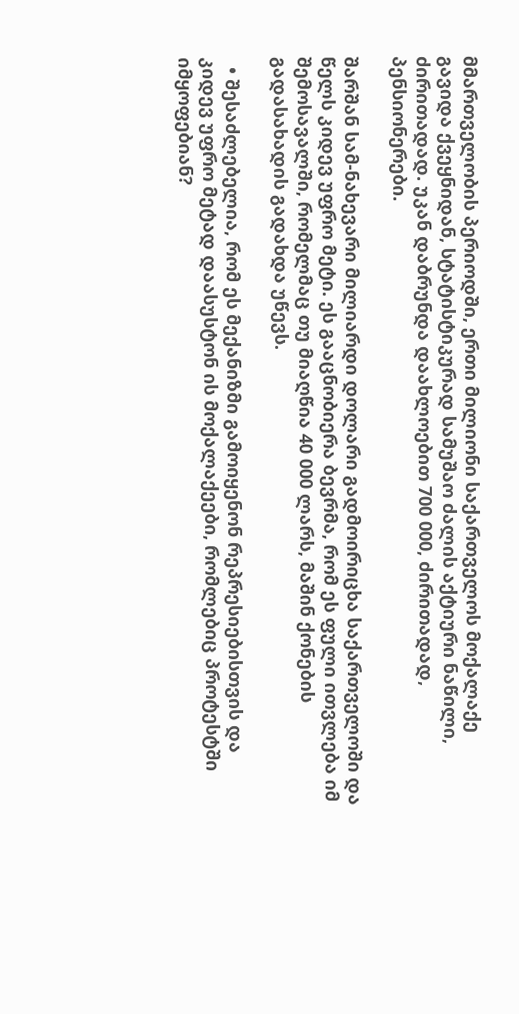მმართველობის პერიოდში, ერთი მილიონი საქართველოს მოქალაქე გავიდა ქვეყნიდან, სტატისტიკურად სამუშაო ძალის აქტიური ნაწილი, ძირითადად. უკან დაბრუნდა დაახლოებით 700 000, ძირითადად, პენსიონერები.

შარშან სამ-ნახევარი მილიარდი დოლარი გადმოირიცხა საქართველოში და წელს კიდევ უფრო მეტი. ეს გააცნობიერა ბევრმა, რომ ეს ფული ითვლება იმ შემოსავალში, რომელმაც თუ მიაღწია 40 000 ლარს, მაშინ ქონების გადასახადის გადახდა უწევს.

  • შესაძლებელია, რომ ეს მექანიზმი გამოიყენონ რეპრესიებისთვის და კიდევ უფრო მეტად დაასუსტონ ის მოქალაქეები, რომლებიც პროტესტში იმყოფებიან?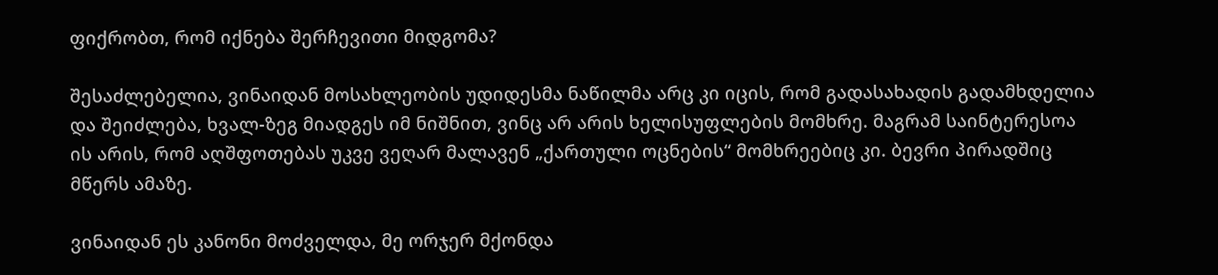ფიქრობთ, რომ იქნება შერჩევითი მიდგომა?

შესაძლებელია, ვინაიდან მოსახლეობის უდიდესმა ნაწილმა არც კი იცის, რომ გადასახადის გადამხდელია და შეიძლება, ხვალ-ზეგ მიადგეს იმ ნიშნით, ვინც არ არის ხელისუფლების მომხრე. მაგრამ საინტერესოა ის არის, რომ აღშფოთებას უკვე ვეღარ მალავენ „ქართული ოცნების“ მომხრეებიც კი. ბევრი პირადშიც მწერს ამაზე.

ვინაიდან ეს კანონი მოძველდა, მე ორჯერ მქონდა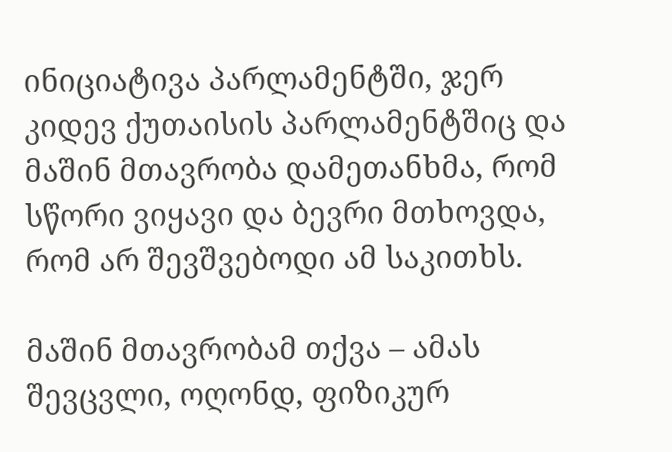ინიციატივა პარლამენტში, ჯერ კიდევ ქუთაისის პარლამენტშიც და მაშინ მთავრობა დამეთანხმა, რომ სწორი ვიყავი და ბევრი მთხოვდა, რომ არ შევშვებოდი ამ საკითხს.

მაშინ მთავრობამ თქვა – ამას შევცვლი, ოღონდ, ფიზიკურ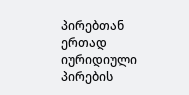პირებთან ერთად იურიდიული პირების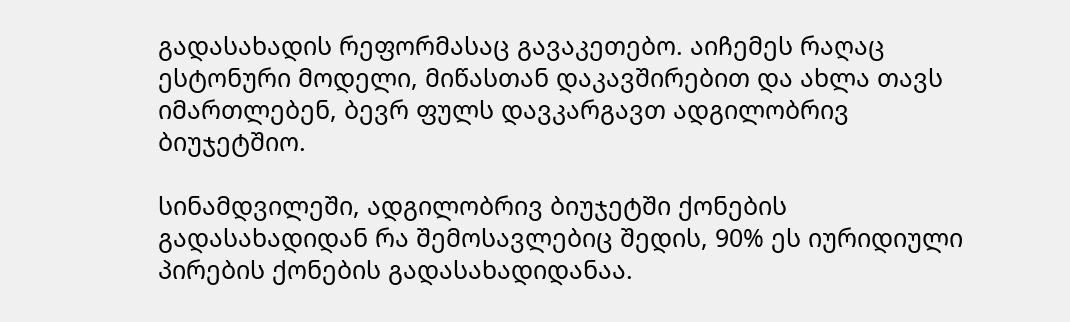გადასახადის რეფორმასაც გავაკეთებო. აიჩემეს რაღაც ესტონური მოდელი, მიწასთან დაკავშირებით და ახლა თავს იმართლებენ, ბევრ ფულს დავკარგავთ ადგილობრივ ბიუჯეტშიო.

სინამდვილეში, ადგილობრივ ბიუჯეტში ქონების გადასახადიდან რა შემოსავლებიც შედის, 90% ეს იურიდიული პირების ქონების გადასახადიდანაა.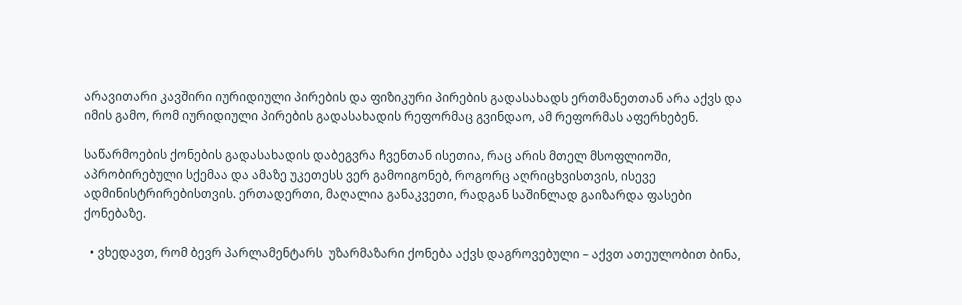არავითარი კავშირი იურიდიული პირების და ფიზიკური პირების გადასახადს ერთმანეთთან არა აქვს და იმის გამო, რომ იურიდიული პირების გადასახადის რეფორმაც გვინდაო, ამ რეფორმას აფერხებენ.

საწარმოების ქონების გადასახადის დაბეგვრა ჩვენთან ისეთია, რაც არის მთელ მსოფლიოში, აპრობირებული სქემაა და ამაზე უკეთესს ვერ გამოიგონებ, როგორც აღრიცხვისთვის, ისევე ადმინისტრირებისთვის. ერთადერთი, მაღალია განაკვეთი, რადგან საშინლად გაიზარდა ფასები ქონებაზე.

  • ვხედავთ, რომ ბევრ პარლამენტარს  უზარმაზარი ქონება აქვს დაგროვებული – აქვთ ათეულობით ბინა,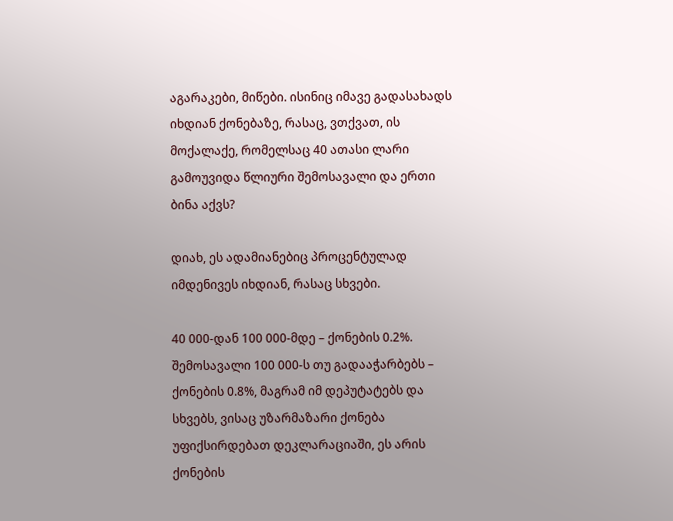აგარაკები, მიწები. ისინიც იმავე გადასახადს იხდიან ქონებაზე, რასაც, ვთქვათ, ის მოქალაქე, რომელსაც 40 ათასი ლარი გამოუვიდა წლიური შემოსავალი და ერთი ბინა აქვს?

დიახ, ეს ადამიანებიც პროცენტულად იმდენივეს იხდიან, რასაც სხვები.

40 000-დან 100 000-მდე – ქონების 0.2%. შემოსავალი 100 000-ს თუ გადააჭარბებს – ქონების 0.8%, მაგრამ იმ დეპუტატებს და სხვებს, ვისაც უზარმაზარი ქონება უფიქსირდებათ დეკლარაციაში, ეს არის ქონების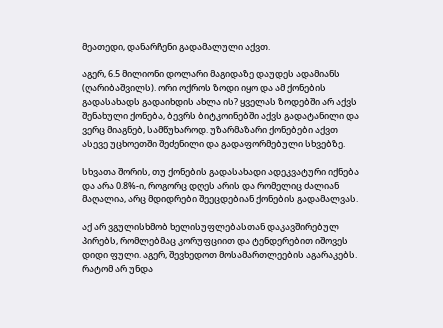მეათედი, დანარჩენი გადამალული აქვთ.

აგერ, 6.5 მილიონი დოლარი მაგიდაზე დაუდეს ადამიანს (ღარიბაშვილს). ორი ოქროს ზოდი იყო და ამ ქონების გადასახადს გადაიხდის ახლა ის? ყველას ზოდებში არ აქვს შენახული ქონება, ბევრს ბიტკოინებში აქვს გადატანილი და ვერც მიაგნებ, სამწუხაროდ. უზარმაზარი ქონებები აქვთ ასევე უცხოეთში შეძენილი და გადაფორმებული სხვებზე.

სხვათა შორის, თუ ქონების გადასახადი ადეკვატური იქნება და არა 0.8%-ი, როგორც დღეს არის და რომელიც ძალიან მაღალია, არც მდიდრები შეეცდებიან ქონების გადამალვას.

აქ არ ვგულისხმობ ხელისუფლებასთან დაკავშირებულ პირებს, რომლებმაც კორუფციით და ტენდერებით იშოვეს დიდი ფული. აგერ, შევხედოთ მოსამართლეების აგარაკებს. რატომ არ უნდა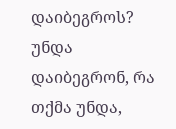დაიბეგროს? უნდა დაიბეგრონ, რა თქმა უნდა,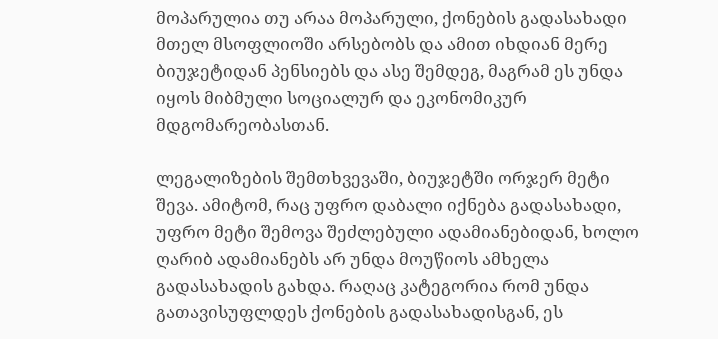მოპარულია თუ არაა მოპარული, ქონების გადასახადი მთელ მსოფლიოში არსებობს და ამით იხდიან მერე ბიუჯეტიდან პენსიებს და ასე შემდეგ, მაგრამ ეს უნდა იყოს მიბმული სოციალურ და ეკონომიკურ მდგომარეობასთან.

ლეგალიზების შემთხვევაში, ბიუჯეტში ორჯერ მეტი შევა. ამიტომ, რაც უფრო დაბალი იქნება გადასახადი, უფრო მეტი შემოვა შეძლებული ადამიანებიდან, ხოლო ღარიბ ადამიანებს არ უნდა მოუწიოს ამხელა გადასახადის გახდა. რაღაც კატეგორია რომ უნდა გათავისუფლდეს ქონების გადასახადისგან, ეს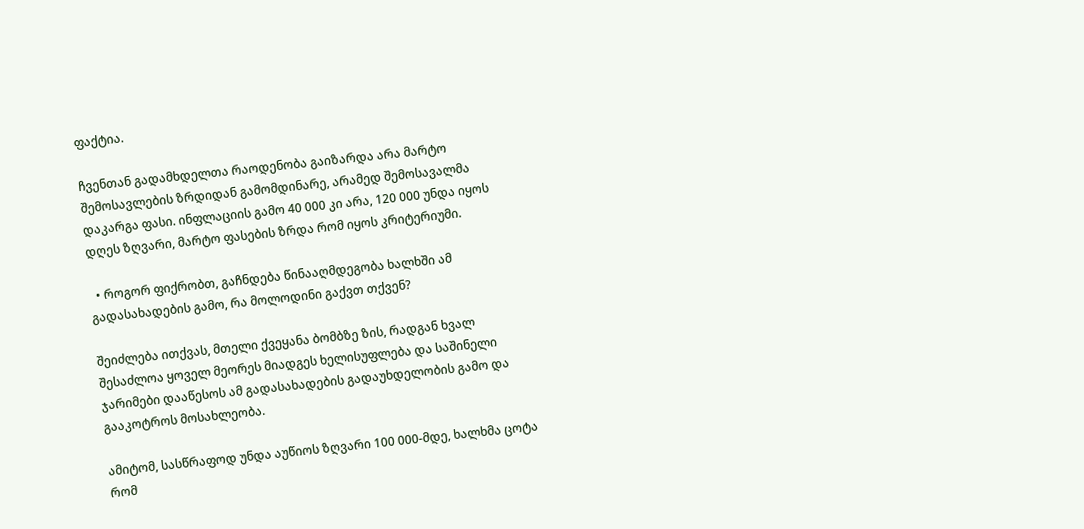ფაქტია.

ჩვენთან გადამხდელთა რაოდენობა გაიზარდა არა მარტო შემოსავლების ზრდიდან გამომდინარე, არამედ შემოსავალმა დაკარგა ფასი. ინფლაციის გამო 40 000 კი არა, 120 000 უნდა იყოს დღეს ზღვარი, მარტო ფასების ზრდა რომ იყოს კრიტერიუმი.

  • როგორ ფიქრობთ, გაჩნდება წინააღმდეგობა ხალხში ამ გადასახადების გამო, რა მოლოდინი გაქვთ თქვენ?

შეიძლება ითქვას, მთელი ქვეყანა ბომბზე ზის, რადგან ხვალ შესაძლოა ყოველ მეორეს მიადგეს ხელისუფლება და საშინელი ჯარიმები დააწესოს ამ გადასახადების გადაუხდელობის გამო და გააკოტროს მოსახლეობა.

ამიტომ, სასწრაფოდ უნდა აუწიოს ზღვარი 100 000-მდე, ხალხმა ცოტა რომ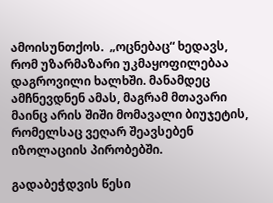ამოისუნთქოს.  „ოცნებაც“ ხედავს, რომ უზარმაზარი უკმაყოფილებაა დაგროვილი ხალხში. მანამდეც ამჩნევდნენ ამას, მაგრამ მთავარი მაინც არის შიში მომავალი ბიუჯეტის, რომელსაც ვეღარ შეავსებენ იზოლაციის პირობებში.

გადაბეჭდვის წესი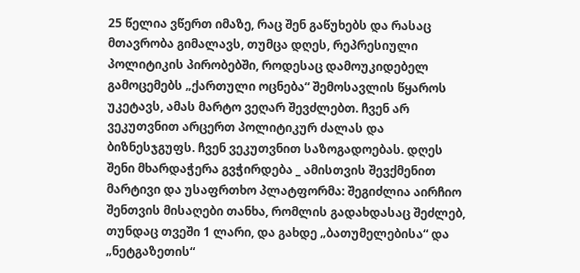25 წელია ვწერთ იმაზე, რაც შენ გაწუხებს და რასაც მთავრობა გიმალავს, თუმცა დღეს, რეპრესიული პოლიტიკის პირობებში, როდესაც დამოუკიდებელ გამოცემებს „ქართული ოცნება“ შემოსავლის წყაროს უკეტავს, ამას მარტო ვეღარ შევძლებთ. ჩვენ არ ვეკუთვნით არცერთ პოლიტიკურ ძალას და ბიზნესჯგუფს. ჩვენ ვეკუთვნით საზოგადოებას. დღეს შენი მხარდაჭერა გვჭირდება _ ამისთვის შევქმენით მარტივი და უსაფრთხო პლატფორმა: შეგიძლია აირჩიო შენთვის მისაღები თანხა, რომლის გადახდასაც შეძლებ, თუნდაც თვეში 1 ლარი, და გახდე „ბათუმელებისა“ და „ნეტგაზეთის“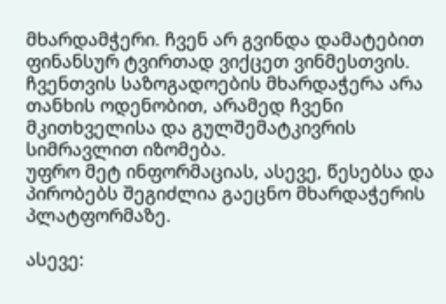მხარდამჭერი. ჩვენ არ გვინდა დამატებით ფინანსურ ტვირთად ვიქცეთ ვინმესთვის. ჩვენთვის საზოგადოების მხარდაჭერა არა თანხის ოდენობით, არამედ ჩვენი მკითხველისა და გულშემატკივრის სიმრავლით იზომება.
უფრო მეტ ინფორმაციას, ასევე, წესებსა და პირობებს შეგიძლია გაეცნო მხარდაჭერის პლატფორმაზე.

ასევე: